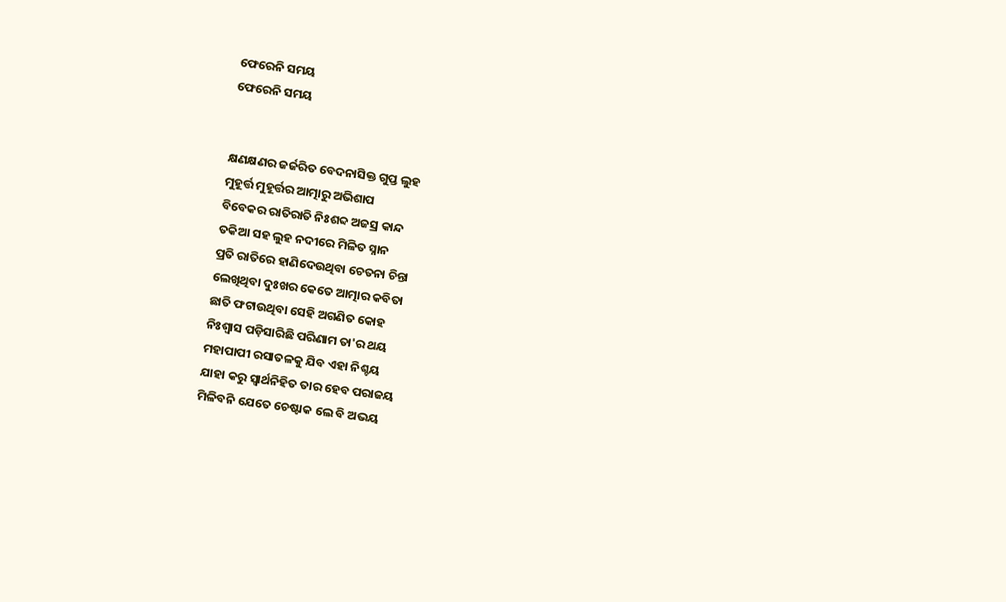ଫେରେନି ସମୟ
ଫେରେନି ସମୟ


କ୍ଷଣକ୍ଷଣର ଜର୍ଜରିତ ବେଦନାସିକ୍ତ ଗୁପ୍ତ ଲୁହ
ମୁହୂର୍ତ୍ତ ମୁହୂର୍ତ୍ତର ଆତ୍ମାରୁ ଅଭିଶାପ
ବିବେକର ରାତିରାତି ନିଃଶବ୍ଦ ଅଜସ୍ର କାନ୍ଦ
ତକିଆ ସହ ଲୁହ ନଦୀରେ ମିଳିତ ସ୍ନାନ
ପ୍ରତି ରାତିରେ ହାଣିଦେଉଥିବା ଚେତନା ଚିନ୍ତା
ଲେଖିଥିବା ଦୁଃଖର କେତେ ଆତ୍ମାର କବିତା
ଛାତି ଫଟାଉଥିବା ସେହି ଅଗଣିତ କୋହ
ନିଃଶ୍ୱାସ ପଡ଼ିସାରିଛି ପରିଣାମ ତା'ର ଥୟ
ମହାପାପୀ ରସାତଳକୁ ଯିବ ଏହା ନିଶ୍ଚୟ
ଯାହା କରୁ ସ୍ୱାର୍ଥନିହିତ ତାର ହେବ ପରାଜୟ
ମିଳିବନି ଯେତେ ଚେଷ୍ଟାକ ଲେ ବି ଅଭୟ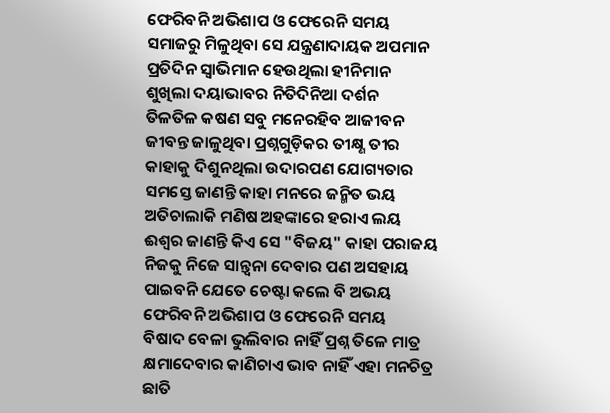ଫେରିବନି ଅଭିଶାପ ଓ ଫେରେନି ସମୟ
ସମାଜରୁ ମିଳୁଥିବା ସେ ଯନ୍ତ୍ରଣାଦାୟକ ଅପମାନ
ପ୍ରତିଦିନ ସ୍ୱାଭିମାନ ହେଉଥିଲା ହୀନିମାନ
ଶୁଖିଲା ଦୟାଭାବର ନିତିଦିନିଆ ଦର୍ଶନ
ତିଳତିଳ କଷଣ ସବୁ ମନେରହିବ ଆଜୀବନ
ଜୀବନ୍ତ ଜାଳୁଥିବା ପ୍ରଶ୍ନଗୁଡ଼ିକର ତୀକ୍ଷ୍ଣ ତୀର
କାହାକୁ ଦିଶୁନଥିଲା ଉଦାରପଣ ଯୋଗ୍ୟତାର
ସମସ୍ତେ ଜାଣନ୍ତି କାହା ମନରେ ଜନ୍ମିତ ଭୟ
ଅତିଚାଲାକି ମଣିଷ ଅହଙ୍କାରେ ହରାଏ ଲୟ
ଈଶ୍ୱର ଜାଣନ୍ତି କିଏ ସେ "ବିଜୟ" କାହା ପରାଜୟ
ନିଜକୁ ନିଜେ ସାନ୍ତ୍ୱନା ଦେବାର ପଣ ଅସହାୟ
ପାଇବନି ଯେତେ ଚେଷ୍ଟା କଲେ ବି ଅଭୟ
ଫେରିବନି ଅଭିଶାପ ଓ ଫେରେନି ସମୟ
ବିଷାଦ ବେଳା ଭୁଲିବାର ନାହିଁ ପ୍ରଶ୍ନ ତିଳେ ମାତ୍ର
କ୍ଷମାଦେବାର କାଣିଚାଏ ଭାବ ନାହିଁ ଏହା ମନଚିତ୍ର
ଛାତି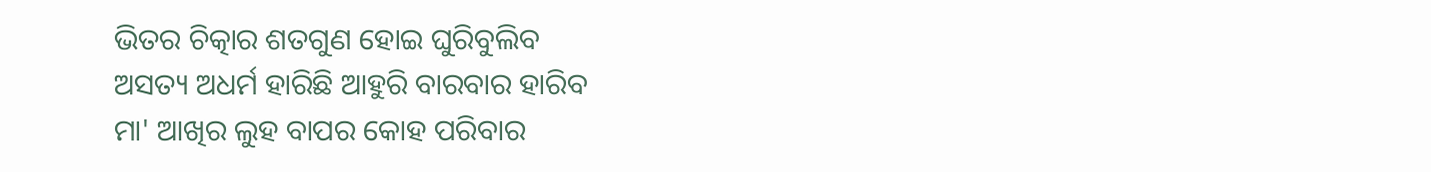ଭିତର ଚିତ୍କାର ଶତଗୁଣ ହୋଇ ଘୁରିବୁଲିବ
ଅସତ୍ୟ ଅଧର୍ମ ହାରିଛି ଆହୁରି ବାରବାର ହାରିବ
ମା' ଆଖିର ଲୁହ ବାପର କୋହ ପରିବାର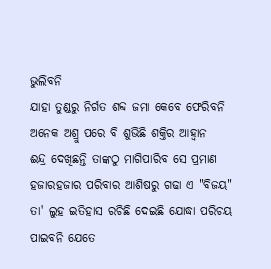ଭୁଲିବନି
ଯାହା ତୁଣ୍ଡରୁ ନିର୍ଗତ ଶବ୍ଦ ଜମା କେବେ ଫେରିବନି
ଅନେକ ଅଶ୍ରୁ ପରେ ବି ଶୁଭିଛି ଶକ୍ତିର ଆହ୍ୱାନ
ଈନ୍ଦ୍ର ଦେଖିଛନ୍ତି ତାଙ୍କଠୁ ମାଗିପାରିବ ସେ ପ୍ରମାଣ
ହଜାରହଜାର ପରିବାର ଆଶିଷରୁ ଗଢା ଏ "ବିଜୟ"
ତା' ଲୁହ ଇତିହାସ ରଚିଛି ଦେଇଛି ଯୋଦ୍ଧା ପରିଚୟ
ପାଇବନି ଯେତେ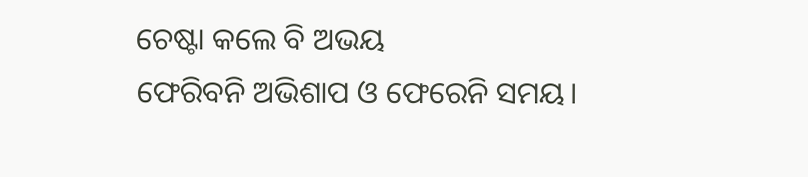ଚେଷ୍ଟା କଲେ ବି ଅଭୟ
ଫେରିବନି ଅଭିଶାପ ଓ ଫେରେନି ସମୟ।